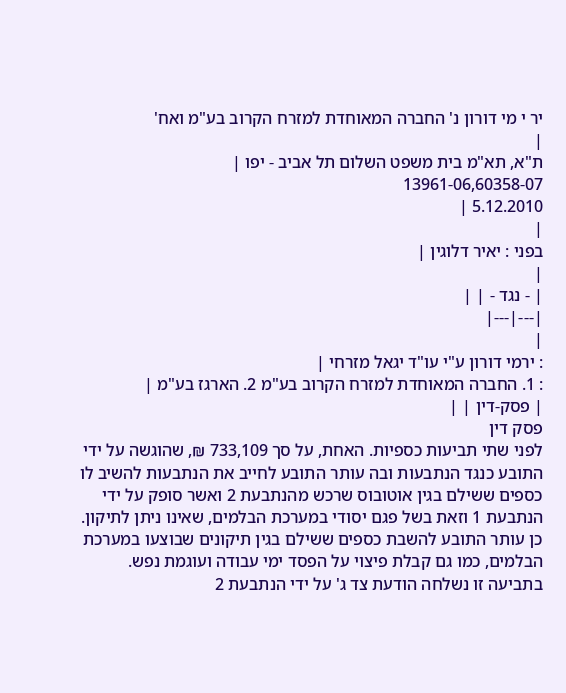יר י מי דורון נ' החברה המאוחדת למזרח הקרוב בע"מ ואח'
|
ת"א, תא"מ בית משפט השלום תל אביב - יפו |
13961-06,60358-07
5.12.2010 |
|
בפני : יאיר דלוגין |
|
| - נגד - | |
|---|---|
|
: ירמי דורון ע"י עו"ד יגאל מזרחי |
: 1. החברה המאוחדת למזרח הקרוב בע"מ 2. הארגז בע"מ |
| פסק-דין | |
פסק דין
לפני שתי תביעות כספיות. האחת, על סך 733,109 ₪, שהוגשה על ידי התובע כנגד הנתבעות ובה עותר התובע לחייב את הנתבעות להשיב לו כספים ששילם בגין אוטובוס שרכש מהנתבעת 2 ואשר סופק על ידי הנתבעת 1 וזאת בשל פגם יסודי במערכת הבלמים, שאינו ניתן לתיקון. כן עותר התובע להשבת כספים ששילם בגין תיקונים שבוצעו במערכת הבלמים, כמו גם קבלת פיצוי על הפסד ימי עבודה ועוגמת נפש. בתביעה זו נשלחה הודעת צד ג' על ידי הנתבעת 2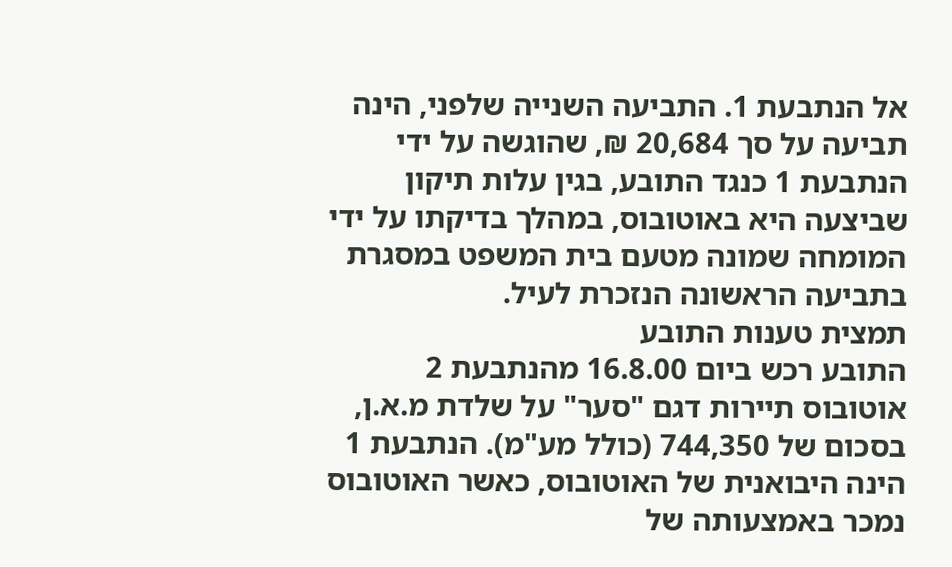אל הנתבעת 1. התביעה השנייה שלפני, הינה תביעה על סך 20,684 ₪, שהוגשה על ידי הנתבעת 1 כנגד התובע, בגין עלות תיקון שביצעה היא באוטובוס, במהלך בדיקתו על ידי המומחה שמונה מטעם בית המשפט במסגרת בתביעה הראשונה הנזכרת לעיל.
תמצית טענות התובע
התובע רכש ביום 16.8.00 מהנתבעת 2 אוטובוס תיירות דגם "סער" על שלדת מ.א.ן, בסכום של 744,350 (כולל מע"מ). הנתבעת 1 הינה היבואנית של האוטובוס, כאשר האוטובוס נמכר באמצעותה של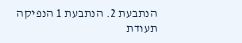הנתבעת 2. הנתבעת 1 הנפיקה תעודת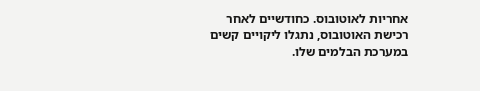אחריות לאוטובוס. כחודשיים לאחר רכישת האוטובוס, נתגלו ליקויים קשים במערכת הבלמים שלו.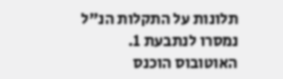תלונות על התקלות הנ"ל נמסרו לנתבעת 1. האוטובוס הוכנס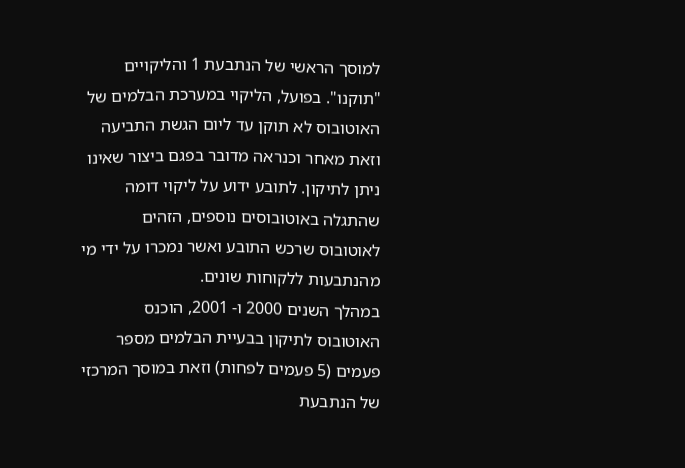למוסך הראשי של הנתבעת 1 והליקויים "תוקנו". בפועל, הליקוי במערכת הבלמים של האוטובוס לא תוקן עד ליום הגשת התביעה וזאת מאחר וכנראה מדובר בפגם ביצור שאינו ניתן לתיקון. לתובע ידוע על ליקוי דומה שהתגלה באוטובוסים נוספים, הזהים לאוטובוס שרכש התובע ואשר נמכרו על ידי מי מהנתבעות ללקוחות שונים.
במהלך השנים 2000 ו- 2001, הוכנס האוטובוס לתיקון בבעיית הבלמים מספר פעמים (5 פעמים לפחות) וזאת במוסך המרכזי של הנתבעת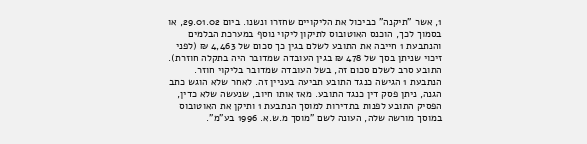1, אשר "תיקנה" כביכול את הליקויים שחזרו ונשנו. ביום 29.01.02, או בסמוך לכך, הוכנס האוטובוס לתיקון ליקוי נוסף במערכת הבלמים והנתבעת 1 חייבה את התובע לשלם בגין כך סכום של 4,463 ₪ (לפני זיכוי שניתן בסך של 478 ₪ בגין העובדה שמדובר היה בתקלה חוזרת). התובע סרב לשלם סכום זה, בשל העובדה שמדובר בליקוי חוזר. הנתבעת 1 הגישה כנגד התובע תביעה בעניין זה. לאחר שלא הוגש כתב הגנה, ניתן פסק דין כנגד התובע. מאז אותו חיוב, שנעשה שלא כדין, הפסיק התובע לפנות בתדירות למוסך הנתבעת 1 ותיקן את האוטובוס במוסך מורשה שלה, העונה לשם "מוסך מ.ש.א. 1996 בע"מ".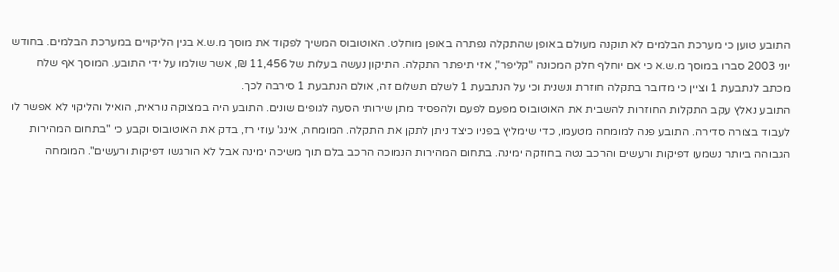התובע טוען כי מערכת הבלמים לא תוקנה מעולם באופן שהתקלה נפתרה באופן מוחלט. האוטובוס המשיך לפקוד את מוסך מ.ש.א בגין הליקויים במערכת הבלמים. בחודש יוני 2003 סברו במוסך מ.ש.א כי אם יוחלף חלק המכונה "קליפר", אזי תיפתר התקלה. התיקון נעשה בעלות של 11,456 ₪, אשר שולמו על ידי התובע. המוסך אף שלח מכתב לנתבעת 1 וציין כי מדובר בתקלה חוזרת ונשנית וכי על הנתבעת 1 לשלם תשלום זה, אולם הנתבעת 1 סירבה לכך.
התובע נאלץ עקב התקלות החוזרות להשבית את האוטובוס מפעם לפעם ולהפסיד מתן שירותי הסעה לגופים שונים. התובע היה במצוקה נוראית, הואיל והליקוי לא אפשר לו לעבוד בצורה סדירה. התובע פנה למומחה מטעמו, כדי שימליץ בפניו כיצד ניתן לתקן את התקלה. המומחה, אינג' עוזי רז, בדק את האוטובוס וקבע כי "בתחום המהירות הגבוהה ביותר נשמעו דפיקות ורעשים והרכב נטה בחוזקה ימינה. בתחום המהירות הנמוכה הרכב בלם תוך משיכה ימינה אבל לא הורגשו דפיקות ורעשים". המומחה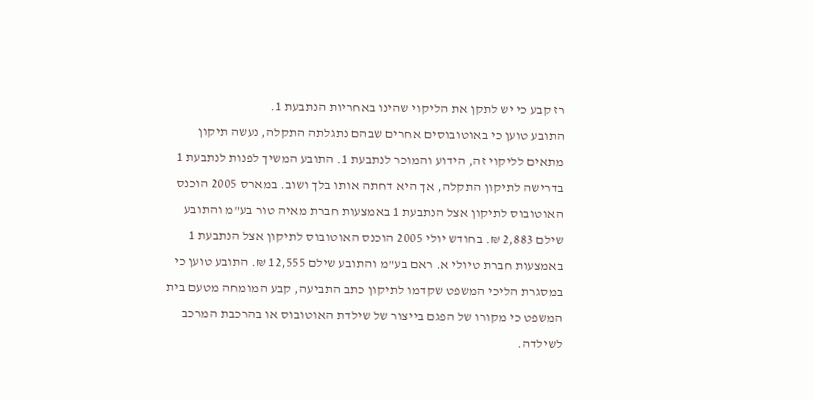רז קבע כי יש לתקן את הליקוי שהינו באחריות הנתבעת 1.
התובע טוען כי באוטובוסים אחרים שבהם נתגלתה התקלה, נעשה תיקון מתאים לליקוי זה, הידוע והמוכר לנתבעת 1. התובע המשיך לפנות לנתבעת 1 בדרישה לתיקון התקלה, אך היא דחתה אותו בלך ושוב. במארס 2005 הוכנס האוטובוס לתיקון אצל הנתבעת 1 באמצעות חברת מאיה טור בע"מ והתובע שילם 2,883 ₪. בחודש יולי 2005 הוכנס האוטובוס לתיקון אצל הנתבעת 1 באמצעות חברת טיולי א. ראם בע"מ והתובע שילם 12,555 ₪. התובע טוען כי במסגרת הליכי המשפט שקדמו לתיקון כתב התביעה, קבע המומחה מטעם בית המשפט כי מקורו של הפגם בייצור של שילדת האוטובוס או בהרכבת המרכב לשילדה.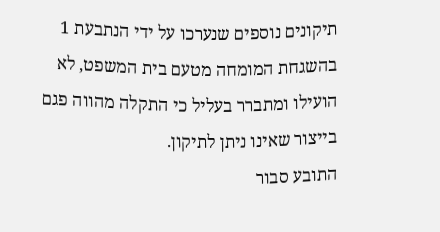תיקונים נוספים שנערכו על ידי הנתבעת 1 בהשגחת המומחה מטעם בית המשפט, לא הועילו ומתברר בעליל כי התקלה מהווה פגם בייצור שאינו ניתן לתיקון.
התובע סבור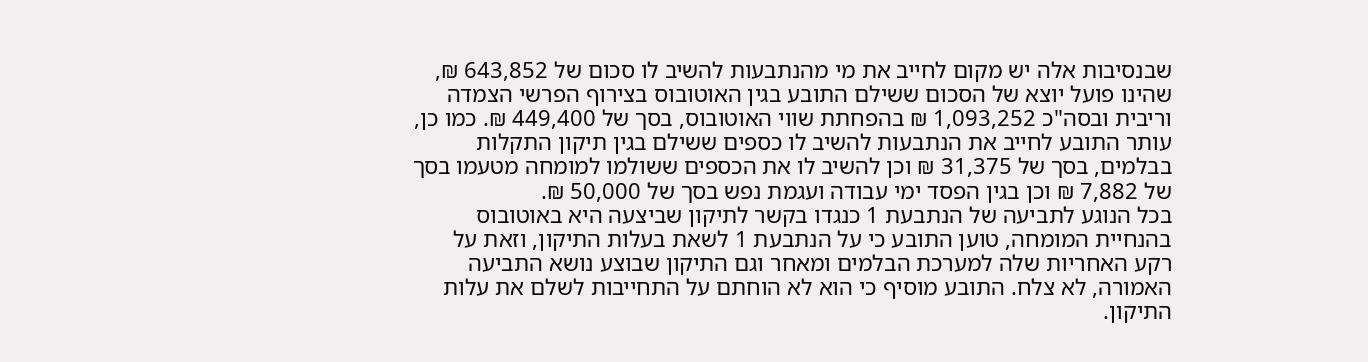שבנסיבות אלה יש מקום לחייב את מי מהנתבעות להשיב לו סכום של 643,852 ₪, שהינו פועל יוצא של הסכום ששילם התובע בגין האוטובוס בצירוף הפרשי הצמדה וריבית ובסה"כ 1,093,252 ₪ בהפחתת שווי האוטובוס, בסך של 449,400 ₪. כמו כן, עותר התובע לחייב את הנתבעות להשיב לו כספים ששילם בגין תיקון התקלות בבלמים, בסך של 31,375 ₪ וכן להשיב לו את הכספים ששולמו למומחה מטעמו בסך של 7,882 ₪ וכן בגין הפסד ימי עבודה ועגמת נפש בסך של 50,000 ₪.
בכל הנוגע לתביעה של הנתבעת 1 כנגדו בקשר לתיקון שביצעה היא באוטובוס בהנחיית המומחה, טוען התובע כי על הנתבעת 1 לשאת בעלות התיקון, וזאת על רקע האחריות שלה למערכת הבלמים ומאחר וגם התיקון שבוצע נושא התביעה האמורה, לא צלח. התובע מוסיף כי הוא לא הוחתם על התחייבות לשלם את עלות התיקון.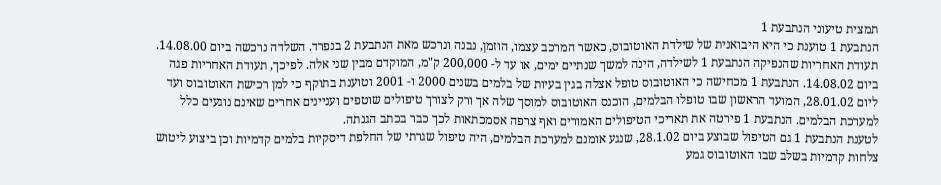תמצית טיעוני הנתבעת 1
הנתבעת 1 טוענת כי היא היבואנית של שילדת האוטובוס, כאשר המרכב עצמו, הוזמן, נבנה ונרכש מאת הנתבעת 2 בנפרד. השלדה נרכשה ביום 14.08.00. תעודת האחריות שהנפיקה הנתבעת 1 לשילדה, הינה למשך שנתיים ימים, או עד ל- 200,000 ק"מ, המוקדם מבין שני אלה. לפיכך, תעודת האחריות פגה ביום 14.08.02. הנתבעת 1 מכחישה כי האוטובוס טופל אצלה בגין בעיות של בלמים בשנים 2000 ו- 2001 וטוענת בתוקף כי למן רכישת האוטובוס ועד ליום 28.01.02, המועד הראשון שבו טופלו הבלמים, הוכנס האוטובוס למוסך שלה אך ורק לצורך טיפולים שוטפים ועניינים אחרים שאינם נוגעים כלל למערכת הבלמים. הנתבעת 1 פירטה את תאריכי הטיפולים האמורים ואף צרפה אסמכתאות לכך כבר בכתב הגנתה.
לטענת הנתבעת 1 גם הטיפול שבוצע ביום 28.1.02, שנגע אומנם למערכת הבלמים, היה טיפול שגרתי של החלפת דיסקיות בלמים קדמיות וכן ביצוע ליטוש צלחות קדמיות בשלב שבו האוטובוס גמע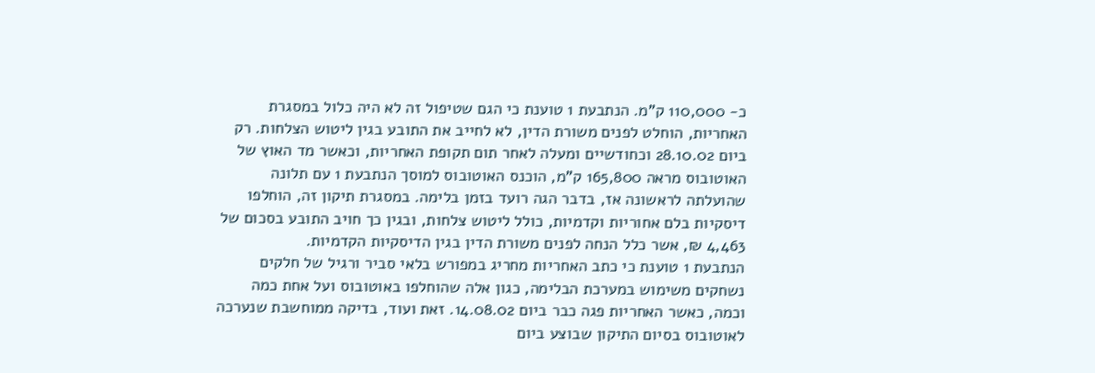כ- 110,000 ק"מ. הנתבעת 1 טוענת כי הגם שטיפול זה לא היה כלול במסגרת האחריות, הוחלט לפנים משורת הדין, לא לחייב את התובע בגין ליטוש הצלחות. רק ביום 28.10.02 וכחודשיים ומעלה לאחר תום תקופת האחריות, וכאשר מד האוץ של האוטובוס מראה 165,800 ק"מ, הוכנס האוטובוס למוסך הנתבעת 1 עם תלונה שהועלתה לראשונה אז, בדבר הגה רועד בזמן בלימה. במסגרת תיקון זה, הוחלפו דיסקיות בלם אחוריות וקדמיות, כולל ליטוש צלחות, ובגין כך חויב התובע בסכום של 4,463 ₪, אשר כלל הנחה לפנים משורת הדין בגין הדיסקיות הקדמיות.
הנתבעת 1 טוענת כי כתב האחריות מחריג במפורש בלאי סביר ורגיל של חלקים נשחקים משימוש במערכת הבלימה, כגון אלה שהוחלפו באוטובוס ועל אחת כמה וכמה, כאשר האחריות פגה כבר ביום 14.08.02. זאת ועוד, בדיקה ממוחשבת שנערכה לאוטובוס בסיום התיקון שבוצע ביום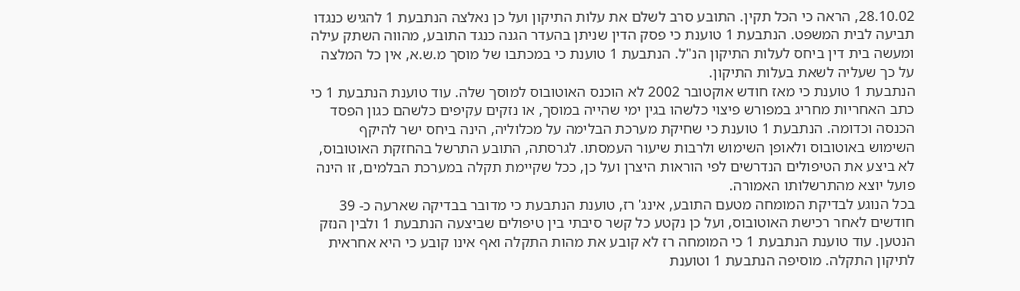28.10.02, הראה כי הכל תקין. התובע סרב לשלם את עלות התיקון ועל כן נאלצה הנתבעת 1 להגיש כנגדו תביעה לבית המשפט. הנתבעת 1 טוענת כי פסק הדין שניתן בהעדר הגנה כנגד התובע, מהווה השתק עילה ומעשה בית דין ביחס לעלות התיקון הנ"ל. הנתבעת 1 טוענת כי במכתבו של מוסך מ.ש.א, אין כל המלצה על כך שעליה לשאת בעלות התיקון.
הנתבעת 1 טוענת כי מאז חודש אוקטובר 2002 לא הוכנס האוטובוס למוסך שלה. עוד טוענת הנתבעת 1 כי כתב האחריות מחריג במפורש פיצוי כלשהו בגין ימי שהייה במוסך, או נזקים עקיפים כלשהם כגון הפסד הכנסה וכדומה. הנתבעת 1 טוענת כי שחיקת מערכת הבלימה על מכלוליה, הינה ביחס ישר להיקף השימוש באוטובוס ולאופן השימוש ולרבות שיעור העמסתו. לגרסתה, התובע התרשל בהחזקת האוטובוס, לא ביצע את הטיפולים הנדרשים לפי הוראות היצרן ועל כן, ככל שקיימת תקלה במערכת הבלמים, זו הינה פועל יוצא מהתרשלותו האמורה.
בכל הנוגע לבדיקת המומחה מטעם התובע, אינג' רז, טוענת הנתבעת כי מדובר בבדיקה שארעה כ- 39 חודשים לאחר רכישת האוטובוס, ועל כן נקטע כל קשר סיבתי בין טיפולים שביצעה הנתבעת 1 ולבין הנזק הנטען. עוד טוענת הנתבעת 1 כי המומחה רז לא קובע את מהות התקלה ואף אינו קובע כי היא אחראית לתיקון התקלה. מוסיפה הנתבעת 1 וטוענת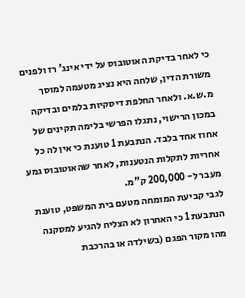כי לאחר בדיקת האוטובוס על ידי אינג' רז ולפנים משורת הדין, שלחה היא נציג מטעמה למוסך מ.ש.א. ולאחר החלפת דיסקיות בלמים ובדיקה במכון הרישוי, נתגלו הפרשי בלימה תקינים של אחוז אחד בלבד. הנתבעת 1 טוענת כי אין לה כל אחריות לתקלות הנטענות, לאחר שהאוטובוס גמע מעבר ל- 200,000 ק"מ.
לגבי קביעת המומחה מטעם בית המשפט, טוענת הנתבעת 1 כי האחרון לא הצליח להגיע למסקנה מהו מקור הפגם (בשילדה או בהרכבת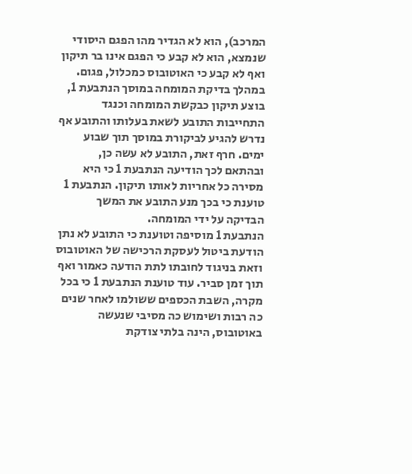המרכב), הוא לא הגדיר מהו הפגם היסודי שנמצא, הוא לא קבע כי הפגם אינו בר תיקון ואף לא קבע כי האוטובוס כמכלול, פגום. במהלך בדיקת המומחה במוסך הנתבעת 1, בוצע תיקון כבקשת המומחה וכנגד התחייבות התובע לשאת בעלותו והתובע אף נדרש להגיע לביקורת במוסך תוך שבוע ימים. חרף זאת, התובע לא עשה כן, ובהתאם לכך הודיעה הנתבעת 1 כי היא מסירה כל אחריות לאותו תיקון. הנתבעת 1 טוענת כי בכך מנע התובע את המשך הבדיקה על ידי המומחה.
הנתבעת 1 מוסיפה וטוענת כי התובע לא נתן הודעת ביטול לעסקת הרכישה של האוטובוס וזאת בניגוד לחובתו לתת הודעה כאמור ואף תוך זמן סביר. עוד טוענת הנתבעת 1 כי בכל מקרה, השבת הכספים ששולמו לאחר שנים כה רבות ושימוש כה מסיבי שנעשה באוטובוס, הינה בלתי צודקת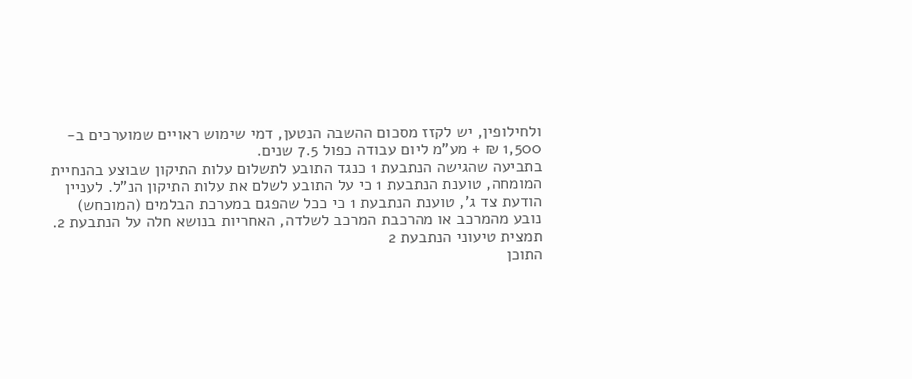ולחילופין, יש לקזז מסכום ההשבה הנטען, דמי שימוש ראויים שמוערכים ב- 1,500 ₪ + מע"מ ליום עבודה כפול 7.5 שנים.
בתביעה שהגישה הנתבעת 1 כנגד התובע לתשלום עלות התיקון שבוצע בהנחיית המומחה, טוענת הנתבעת 1 כי על התובע לשלם את עלות התיקון הנ"ל. לעניין הודעת צד ג', טוענת הנתבעת 1 כי ככל שהפגם במערכת הבלמים (המוכחש) נובע מהמרכב או מהרכבת המרכב לשלדה, האחריות בנושא חלה על הנתבעת 2.
תמצית טיעוני הנתבעת 2
התוכן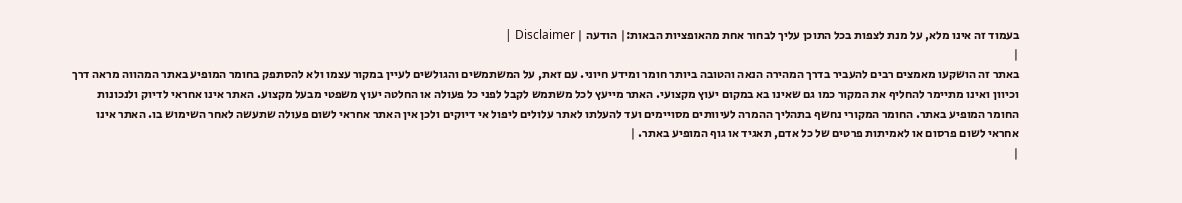בעמוד זה אינו מלא, על מנת לצפות בכל התוכן עליך לבחור אחת מהאופציות הבאות:| הודעה | Disclaimer |
|
באתר זה הושקעו מאמצים רבים להעביר בדרך המהירה הנאה והטובה ביותר חומר ומידע חיוני. עם זאת, על המשתמשים והגולשים לעיין במקור עצמו ולא להסתפק בחומר המופיע באתר המהווה מראה דרך וכיוון ואינו מתיימר להחליף את המקור כמו גם שאינו בא במקום יעוץ מקצועי. האתר מייעץ לכל משתמש לקבל לפני כל פעולה או החלטה יעוץ משפטי מבעל מקצוע. האתר אינו אחראי לדיוק ולנכונות החומר המופיע באתר. החומר המקורי נחשף בתהליך ההמרה לעיוותים מסויימים ועד להעלתו לאתר עלולים ליפול אי דיוקים ולכן אין האתר אחראי לשום פעולה שתעשה לאחר השימוש בו. האתר אינו אחראי לשום פרסום או לאמיתות פרטים של כל אדם, תאגיד או גוף המופיע באתר. |
|